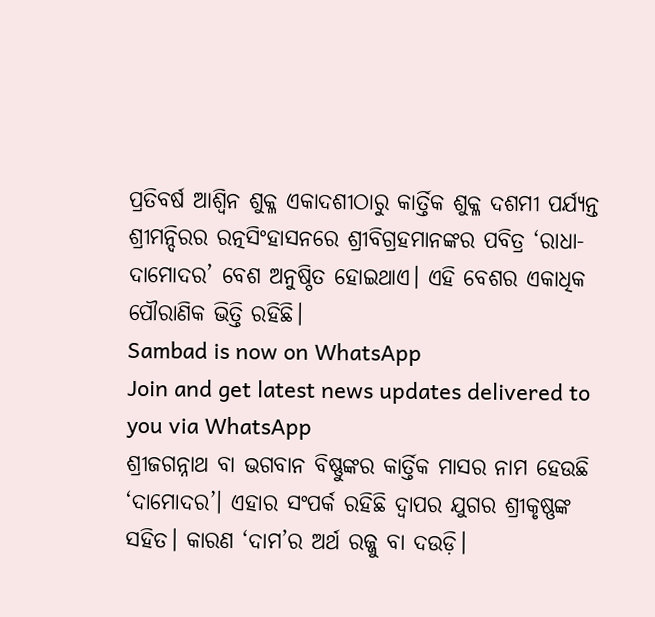ପ୍ରତିବର୍ଷ ଆଶ୍ୱିନ ଶୁକ୍ଳ ଏକାଦଶୀଠାରୁ କାର୍ତ୍ତିକ ଶୁକ୍ଳ ଦଶମୀ ପର୍ଯ୍ୟନ୍ତ ଶ୍ରୀମନ୍ଦିରର ରତ୍ନସିଂହାସନରେ ଶ୍ରୀବିଗ୍ରହମାନଙ୍କର ପବିତ୍ର ‘ରାଧା-ଦାମୋଦର’ ବେଶ ଅନୁଷ୍ଠିତ ହୋଇଥାଏ। ଏହି ବେଶର ଏକାଧିକ ପୌରାଣିକ ଭିତ୍ତି ରହିଛି।
Sambad is now on WhatsApp
Join and get latest news updates delivered to you via WhatsApp
ଶ୍ରୀଜଗନ୍ନାଥ ବା ଭଗବାନ ବିଷ୍ଣୁଙ୍କର କାର୍ତ୍ତିକ ମାସର ନାମ ହେଉଛି ‘ଦାମୋଦର’। ଏହାର ସଂପର୍କ ରହିଛି ଦ୍ୱାପର ଯୁଗର ଶ୍ରୀକୃଷ୍ଣଙ୍କ ସହିତ। କାରଣ ‘ଦାମ’ର ଅର୍ଥ ରଜ୍ଜୁ ବା ଦଉଡ଼ି।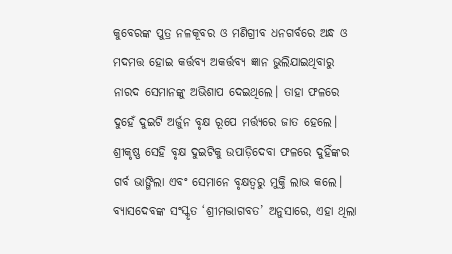କୁବେରଙ୍କ ପୁତ୍ର ନଳକୂବର ଓ ମଣିଗ୍ରୀବ ଧନଗର୍ବରେ ଅନ୍ଧ ଓ ମଦମତ୍ତ ହୋଇ କର୍ତ୍ତବ୍ୟ ଅକର୍ତ୍ତବ୍ୟ ଜ୍ଞାନ ଭୁଲିଯାଇଥିବାରୁ ନାରଦ ସେମାନଙ୍କୁ ଅଭିଶାପ ଦେଇଥିଲେ। ତାହା ଫଳରେ ଦୁହେଁ ଦୁଇଟି ଅର୍ଜୁନ ବୃକ୍ଷ ରୂପେ ମର୍ତ୍ତ୍ୟରେ ଜାତ ହେଲେ। ଶ୍ରୀକୃଷ୍ଣ ସେହି ବୃକ୍ଷ ଦୁଇଟିକୁ ଉପାଡ଼ିଦେବା ଫଳରେ ଦୁହିଁଙ୍କର ଗର୍ବ ଭାଙ୍ଗିଲା ଏବଂ ସେମାନେ ବୃକ୍ଷତ୍ୱରୁ ମୁକ୍ତି ଲାଭ କଲେ।
ବ୍ୟାସଦେବଙ୍କ ସଂସ୍କୃତ ‘ଶ୍ରୀମଦ୍ଭାଗବତ’ ଅନୁସାରେ, ଏହା ଥିଲା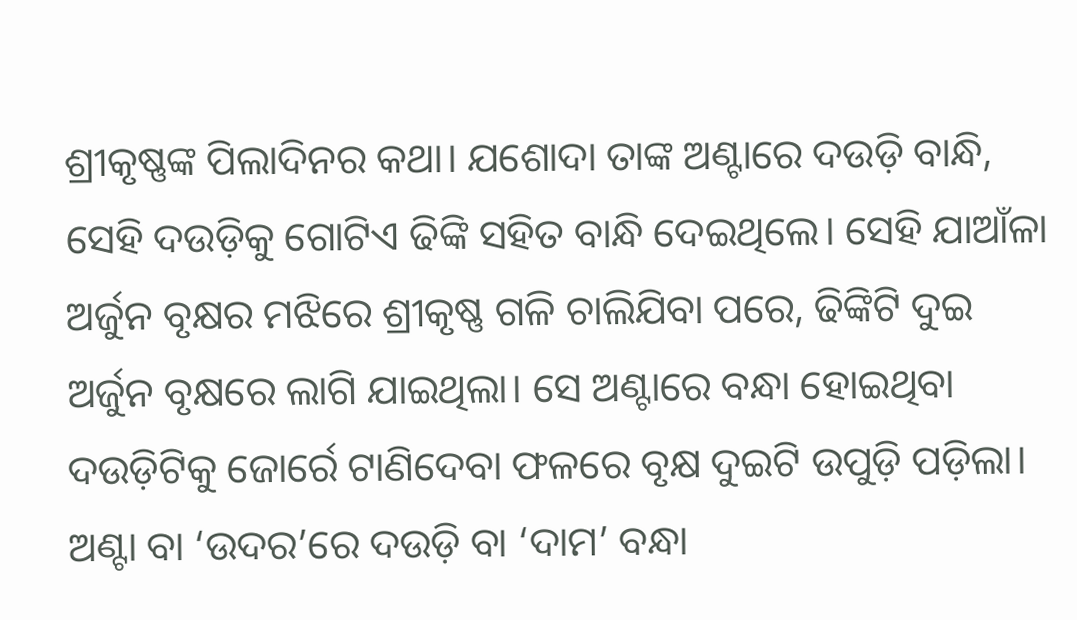ଶ୍ରୀକୃଷ୍ଣଙ୍କ ପିଲାଦିନର କଥା। ଯଶୋଦା ତାଙ୍କ ଅଣ୍ଟାରେ ଦଉଡ଼ି ବାନ୍ଧି, ସେହି ଦଉଡ଼ିକୁ ଗୋଟିଏ ଢିଙ୍କି ସହିତ ବାନ୍ଧି ଦେଇଥିଲେ। ସେହି ଯାଆଁଳା ଅର୍ଜୁନ ବୃକ୍ଷର ମଝିରେ ଶ୍ରୀକୃଷ୍ଣ ଗଳି ଚାଲିଯିବା ପରେ, ଢିଙ୍କିଟି ଦୁଇ ଅର୍ଜୁନ ବୃକ୍ଷରେ ଲାଗି ଯାଇଥିଲା। ସେ ଅଣ୍ଟାରେ ବନ୍ଧା ହୋଇଥିବା ଦଉଡ଼ିଟିକୁ ଜୋର୍ରେ ଟାଣିଦେବା ଫଳରେ ବୃକ୍ଷ ଦୁଇଟି ଉପୁଡ଼ି ପଡ଼ିଲା। ଅଣ୍ଟା ବା ‘ଉଦର’ରେ ଦଉଡ଼ି ବା ‘ଦାମ’ ବନ୍ଧା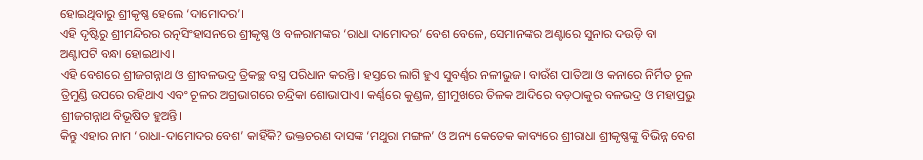ହୋଇଥିବାରୁ ଶ୍ରୀକୃଷ୍ଣ ହେଲେ ‘ଦାମୋଦର’।
ଏହି ଦୃଷ୍ଟିରୁ ଶ୍ରୀମନ୍ଦିରର ରତ୍ନସିଂହାସନରେ ଶ୍ରୀକୃଷ୍ଣ ଓ ବଳରାମଙ୍କର ‘ରାଧା ଦାମୋଦର’ ବେଶ ବେଳେ, ସେମାନଙ୍କର ଅଣ୍ଟାରେ ସୁନାର ଦଉଡ଼ି ବା ଅଣ୍ଟାପଟି ବନ୍ଧା ହୋଇଥାଏ।
ଏହି ବେଶରେ ଶ୍ରୀଜଗନ୍ନାଥ ଓ ଶ୍ରୀବଳଭଦ୍ର ତ୍ରିକଚ୍ଛ ବସ୍ତ୍ର ପରିଧାନ କରନ୍ତି। ହସ୍ତରେ ଲାଗି ହୁଏ ସୁବର୍ଣ୍ଣର ନଳୀଭୁଜ। ବାଉଁଶ ପାତିଆ ଓ କନାରେ ନିର୍ମିତ ଚୂଳ ତ୍ରିମୁଣ୍ଡି ଉପରେ ରହିଥାଏ ଏବଂ ଚୂଳର ଅଗ୍ରଭାଗରେ ଚନ୍ଦ୍ରିକା ଶୋଭାପାଏ। କର୍ଣ୍ଣରେ କୁଣ୍ଡଳ, ଶ୍ରୀମୁଖରେ ତିଳକ ଆଦିରେ ବଡ଼ଠାକୁର ବଳଭଦ୍ର ଓ ମହାପ୍ରଭୁ ଶ୍ରୀଜଗନ୍ନାଥ ବିଭୂଷିତ ହୁଅନ୍ତି।
କିନ୍ତୁ ଏହାର ନାମ ‘ରାଧା-ଦାମୋଦର ବେଶ’ କାହିଁକି? ଭକ୍ତଚରଣ ଦାସଙ୍କ ‘ମଥୁରା ମଙ୍ଗଳ’ ଓ ଅନ୍ୟ କେତେକ କାବ୍ୟରେ ଶ୍ରୀରାଧା ଶ୍ରୀକୃଷ୍ଣଙ୍କୁ ବିଭିନ୍ନ ବେଶ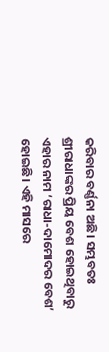କରିବାର ବର୍ଣ୍ଣନା ଅଛି। ସମ୍ଭବତଃ ଶ୍ରୀରାଧାଙ୍କର ପ୍ରିୟ ବେଶ ହୋଇଥିବାରୁ ଏହାର ନାମ ‘ରାଧା-ଦାମୋଦର ବେଶ’ ହୋଇଛି। ଏହି ମାସରେ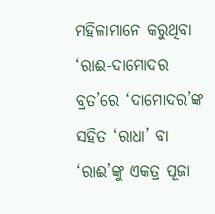ମହିଳାମାନେ କରୁଥିବା ‘ରାଈ-ଦାମୋଦର ବ୍ରତ’ରେ ‘ଦାମୋଦର’ଙ୍କ ସହିତ ‘ରାଧା’ ବା ‘ରାଈ’ଙ୍କୁ ଏକତ୍ର ପୂଜା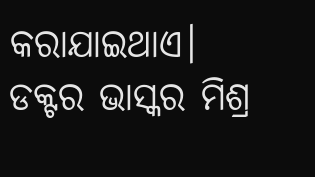କରାଯାଇଥାଏ।
ଡକ୍ଟର ଭାସ୍କର ମିଶ୍ର